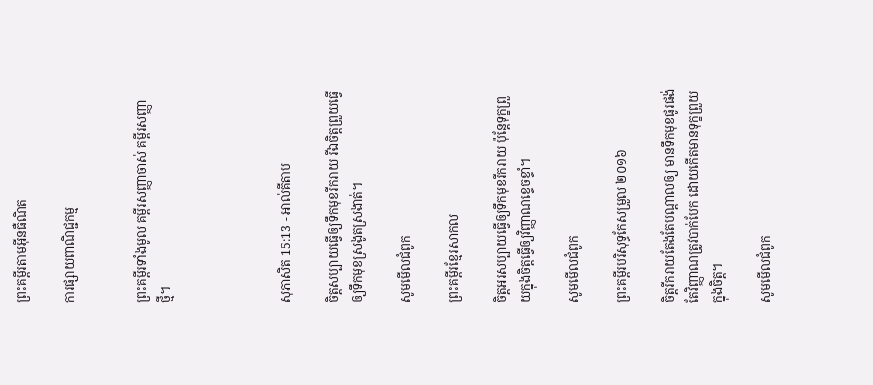ព្រះគម្ពីរតាមអ៊ីនធឺណិត

ការផ្សាយពាណិជ្ជកម្ម


ព្រះគម្ពីរទាំងមូល គម្ពីរសញ្ញាចាស់ គម្ពីរសញ្ញាថ្មី។




សុភា‌សិត 15:13 - អាល់គីតាប

ចិត្តសប្បាយធ្វើឲ្យទឹកមុខរីក‌រាយ រីឯចិត្តព្រួយធ្វើឲ្យទឹកមុខស្រងូត‌ស្រងាត់។

សូមមើលជំពូក

ព្រះគម្ពីរខ្មែរសាកល

ចិត្តអរសប្បាយធ្វើឲ្យទឹកមុខរីករាយ ប៉ុន្តែទុក្ខព្រួយក្នុងចិត្តធ្វើឲ្យវិញ្ញាណខ្ទេចខ្ទាំ។

សូមមើលជំពូក

ព្រះគម្ពីរបរិសុទ្ធកែសម្រួល ២០១៦

ចិត្តរីក‌រាយតែងតែបណ្ដាលឲ្យ មានទឹកមុខផូរ‌ផង់ តែវិញ្ញាណត្រូវបាក់បែក ដោយកើតមានទុក្ខព្រួយក្នុងចិត្ត។

សូមមើលជំពូក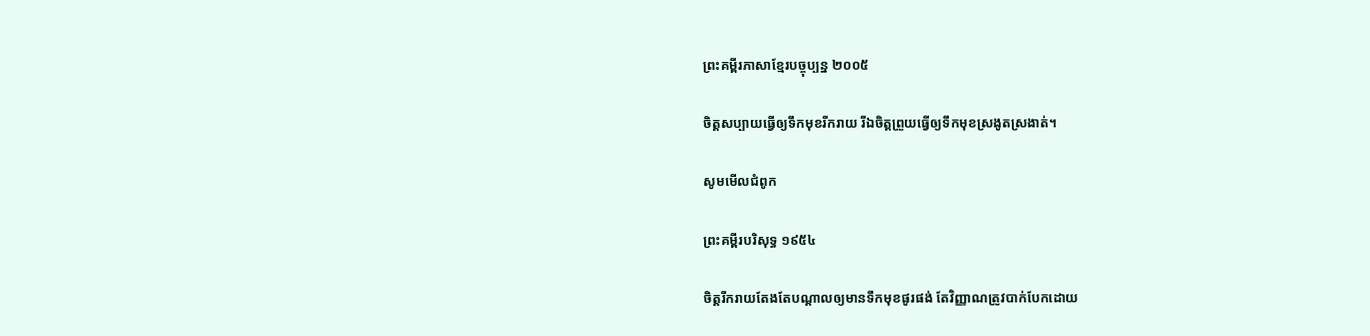ព្រះគម្ពីរភាសាខ្មែរបច្ចុប្បន្ន ២០០៥

ចិត្តសប្បាយធ្វើឲ្យទឹកមុខរីក‌រាយ រីឯចិត្តព្រួយធ្វើឲ្យទឹកមុខស្រងូត‌ស្រងាត់។

សូមមើលជំពូក

ព្រះគម្ពីរបរិសុទ្ធ ១៩៥៤

ចិត្តរីក‌រាយតែង‌តែបណ្តាលឲ្យមានទឹកមុខផូរ‌ផង់ តែវិញ្ញាណត្រូវបាក់បែកដោយ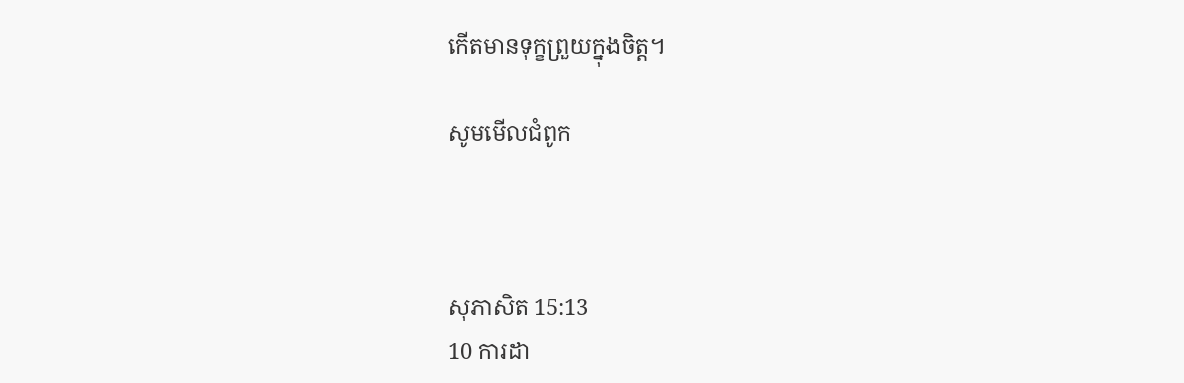កើតមានទុក្ខព្រួយក្នុងចិត្ត។

សូមមើលជំពូក



សុភា‌សិត 15:13
10 ការដា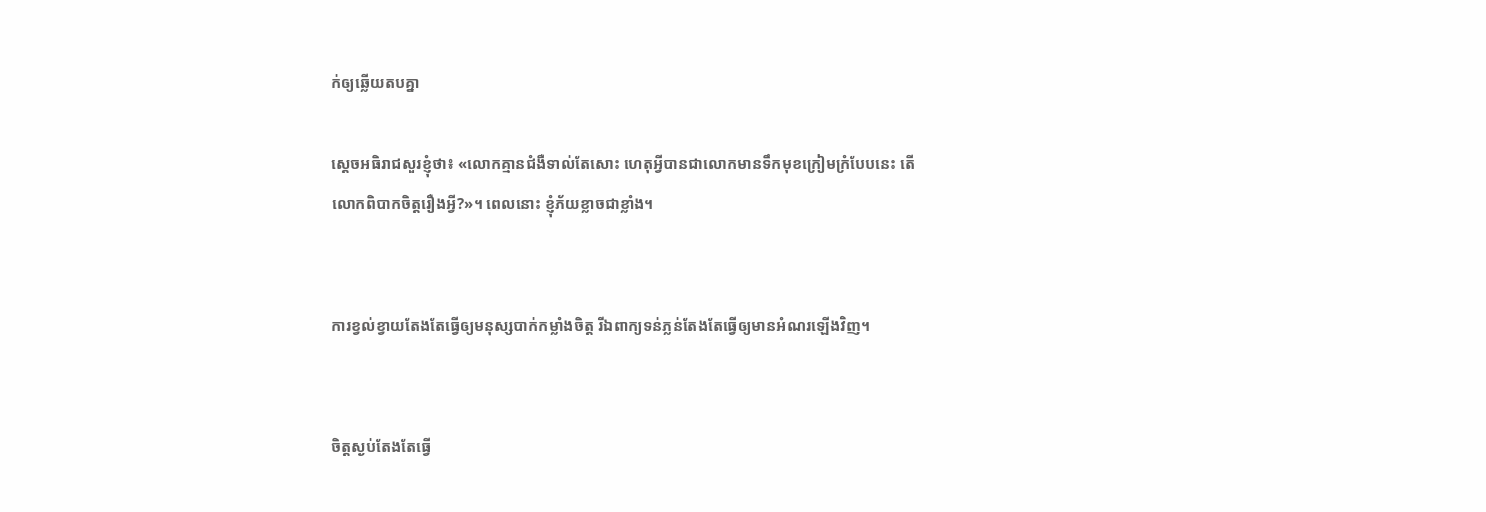ក់ឲ្យឆ្លើយតបគ្នា

ស្តេចអធិរាជសួរខ្ញុំថា៖ «លោកគ្មានជំងឺទាល់តែសោះ ហេតុអ្វីបានជាលោកមានទឹកមុខក្រៀម‌ក្រំបែបនេះ តើលោកពិបាកចិត្តរឿងអ្វី?»។ ពេលនោះ ខ្ញុំភ័យខ្លាចជាខ្លាំង។


ការខ្វល់‌ខ្វាយតែងតែធ្វើឲ្យមនុស្សបាក់កម្លាំងចិត្ត រីឯពាក្យទន់‌ភ្លន់តែងតែធ្វើឲ្យមានអំណរឡើងវិញ។


ចិត្តស្ងប់តែងតែធ្វើ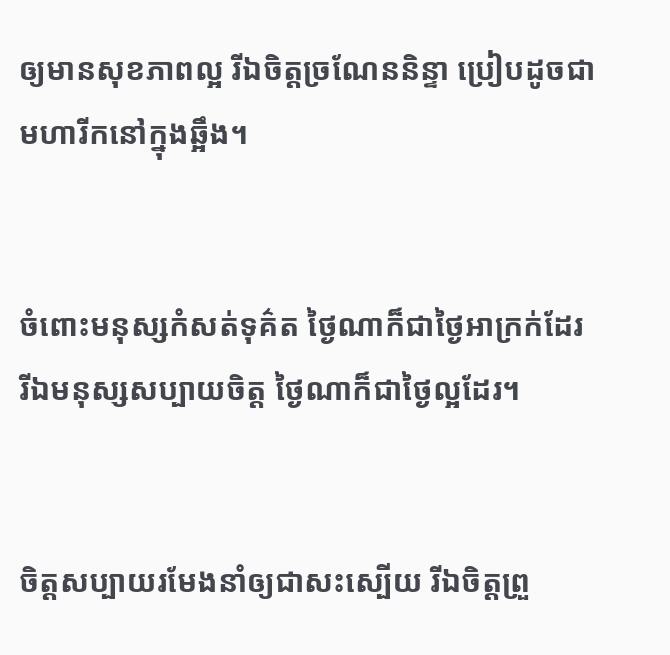ឲ្យមានសុខ‌ភាពល្អ រីឯចិត្តច្រណែន‌និន្ទា ប្រៀបដូចជាមហា‌រីកនៅក្នុងឆ្អឹង។


ចំពោះមនុស្សកំសត់ទុគ៌ត ថ្ងៃណាក៏ជាថ្ងៃអាក្រក់ដែរ រីឯមនុស្សសប្បាយចិត្ត ថ្ងៃណាក៏ជាថ្ងៃល្អដែរ។


ចិត្តសប្បាយរមែងនាំឲ្យជាសះ‌ស្បើយ រីឯចិត្តព្រួ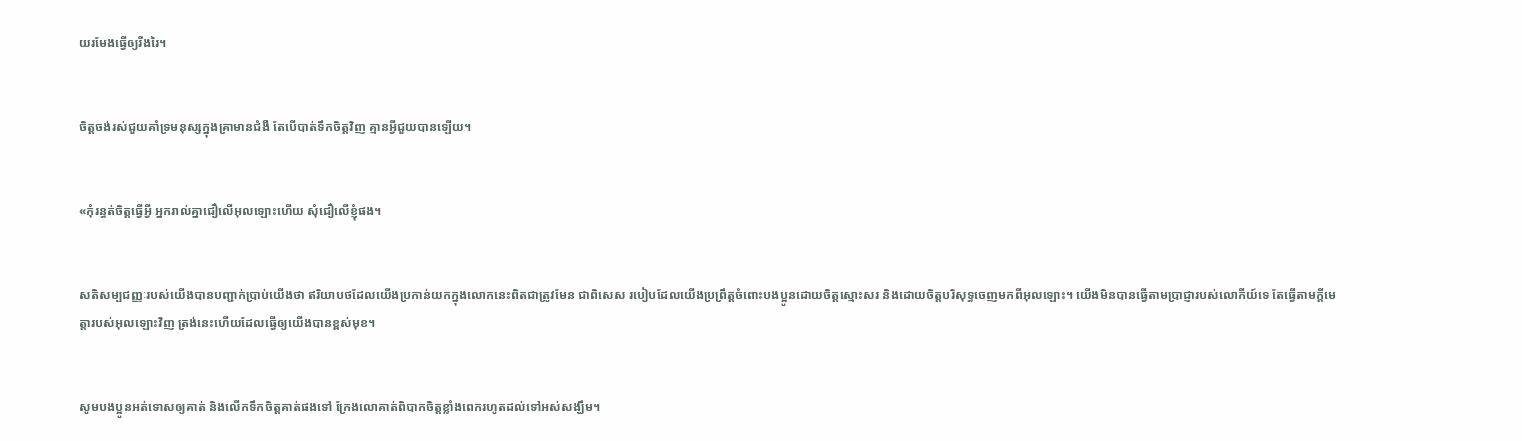យរមែងធ្វើឲ្យរីង‌រៃ។


ចិត្តចង់រស់ជួយគាំទ្រមនុស្សក្នុងគ្រាមានជំងឺ តែបើបាត់ទឹកចិត្តវិញ គ្មានអ្វីជួយបានឡើយ។


«កុំរន្ធត់ចិត្ដធ្វើអ្វី អ្នករាល់គ្នាជឿលើអុលឡោះហើយ សុំជឿលើខ្ញុំផង។


សតិសម្បជញ្ញៈរបស់យើងបានបញ្ជាក់ប្រាប់យើងថា ឥរិយា‌បថដែលយើងប្រកាន់យកក្នុងលោកនេះពិតជាត្រូវមែន ជាពិសេស របៀបដែលយើងប្រព្រឹត្ដចំពោះបងប្អូនដោយចិត្ដស្មោះសរ និងដោយចិត្តបរិសុទ្ធចេញមកពីអុលឡោះ។ យើងមិនបានធ្វើតាមប្រាជ្ញារបស់លោកីយ៍ទេ តែធ្វើតាមក្តីមេត្តារបស់អុលឡោះវិញ ត្រង់នេះហើយដែលធ្វើឲ្យយើងបានខ្ពស់មុខ។


សូមបងប្អូនអត់ទោសឲ្យគាត់ និងលើកទឹកចិត្ដគាត់ផងទៅ ក្រែងលោគាត់ពិបាកចិត្ដខ្លាំងពេករហូតដល់ទៅអស់សង្ឃឹម។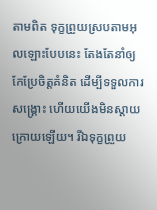តាមពិត ទុក្ខព្រួយស្របតាមអុលឡោះបែបនេះ តែងតែនាំឲ្យកែប្រែចិត្ដគំនិត ដើម្បីទទួលការសង្គ្រោះ ហើយយើងមិនស្ដាយក្រោយឡើយ។ រីឯទុក្ខព្រួយ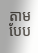តាមបែប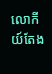លោកីយ៍តែង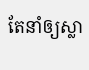តែនាំឲ្យស្លា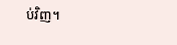ប់វិញ។